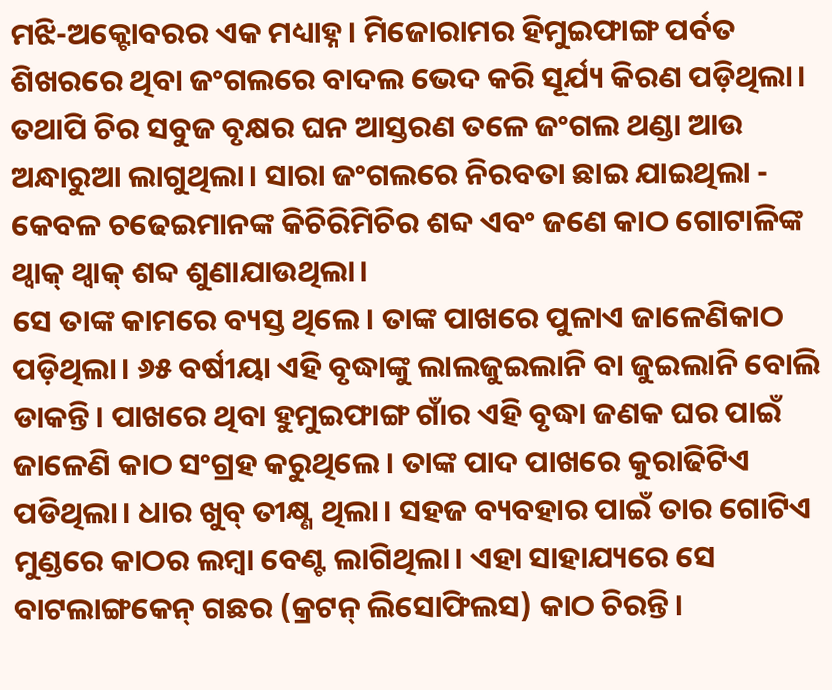ମଝି-ଅକ୍ଟୋବରର ଏକ ମଧ୍ୟାହ୍ନ। ମିଜୋରାମର ହିମୁଇଫାଙ୍ଗ ପର୍ବତ ଶିଖରରେ ଥିବା ଜଂଗଲରେ ବାଦଲ ଭେଦ କରି ସୂର୍ଯ୍ୟ କିରଣ ପଡ଼ିଥିଲା। ତଥାପି ଚିର ସବୁଜ ବୃକ୍ଷର ଘନ ଆସ୍ତରଣ ତଳେ ଜଂଗଲ ଥଣ୍ଡା ଆଉ ଅନ୍ଧାରୁଆ ଲାଗୁଥିଲା। ସାରା ଜଂଗଲରେ ନିରବତା ଛାଇ ଯାଇଥିଲା - କେବଳ ଚଢେଇମାନଙ୍କ କିଚିରିମିଚିର ଶବ୍ଦ ଏବଂ ଜଣେ କାଠ ଗୋଟାଳିଙ୍କ ଥ୍ୱାକ୍ ଥ୍ୱାକ୍ ଶବ୍ଦ ଶୁଣାଯାଉଥିଲା।
ସେ ତାଙ୍କ କାମରେ ବ୍ୟସ୍ତ ଥିଲେ। ତାଙ୍କ ପାଖରେ ପୁଳାଏ ଜାଳେଣିକାଠ ପଡ଼ିଥିଲା। ୬୫ ବର୍ଷୀୟା ଏହି ବୃଦ୍ଧାଙ୍କୁ ଲାଲଜୁଇଲାନି ବା ଜୁଇଲାନି ବୋଲି ଡାକନ୍ତି। ପାଖରେ ଥିବା ହୁମୁଇଫାଙ୍ଗ ଗାଁର ଏହି ବୃଦ୍ଧା ଜଣକ ଘର ପାଇଁ ଜାଳେଣି କାଠ ସଂଗ୍ରହ କରୁଥିଲେ। ତାଙ୍କ ପାଦ ପାଖରେ କୁରାଢିଟିଏ ପଡିଥିଲା। ଧାର ଖୁବ୍ ତୀକ୍ଷ୍ଣ ଥିଲା। ସହଜ ବ୍ୟବହାର ପାଇଁ ତାର ଗୋଟିଏ ମୁଣ୍ଡରେ କାଠର ଲମ୍ବା ବେଣ୍ଟ ଲାଗିଥିଲା। ଏହା ସାହାଯ୍ୟରେ ସେ ବାଟଲାଙ୍ଗକେନ୍ ଗଛର (କ୍ରଟନ୍ ଲିସୋଫିଲସ) କାଠ ଚିରନ୍ତି।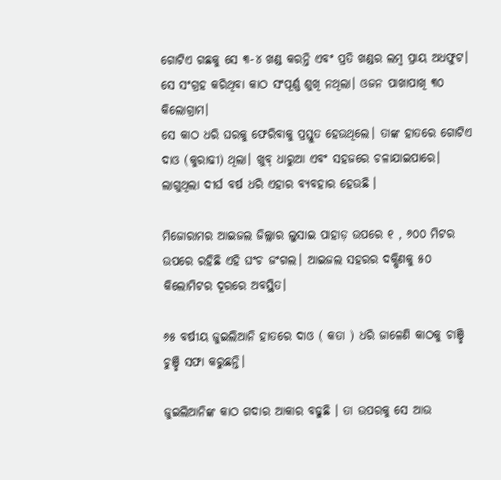ଗୋଟିଏ ଗଛକୁ ସେ ୩-୪ ଖଣ୍ଡ କରନ୍ତି ଏବଂ ପ୍ରତି ଖଣ୍ଡର ଲମ୍ବ ପ୍ରାୟ ଅଧଫୁଟ। ସେ ସଂଗ୍ରହ କରିଥିବା କାଠ ସଂପୂର୍ଣ୍ଣ ଶୁଖି ନଥିଲା। ଓଜନ ପାଖାପାଖି ୩୦ କିଲୋଗ୍ରାମ।
ସେ କାଠ ଧରି ଘରକୁ ଫେରିବାକୁ ପ୍ରସ୍ତୁତ ହେଉଥିଲେ। ତାଙ୍କ ହାତରେ ଗୋଟିଏ ଦାଓ (କୁରାଢୀ) ଥିଲା। ଖୁବ୍ ଧାରୁଆ ଏବଂ ସହଜରେ ଚଳାଯାଇପାରେ। ଲାଗୁଥିଲା ଦୀର୍ଘ ବର୍ଷ ଧରି ଏହାର ବ୍ୟବହାର ହେଉଛି ।

ମିଜୋରାମର ଆଇଜଲ ଜିଲ୍ଲାର ଲୁସାଇ ପାହାଡ଼ ଉପରେ ୧ , ୬୦୦ ମିଟର ଉପରେ ରହିଛି ଏହି ଘଂଚ ଜଂଗଲ। ଆଇଜଲ ସହରର ଦକ୍ଷିଣକୁ ୫୦ କିଲୋମିଟର ଦୂରରେ ଅବସ୍ଥିତ।

୬୫ ବର୍ଷୀୟ ଜୁଇଲିଆନି ହାତରେ ଦାଓ ( କତା ) ଧରି ଜାଳେଣି କାଠକୁ ଚାଞ୍ଛି ଚୁଞ୍ଛି ସଫା କରୁଛନ୍ତି।

ଜୁଇଲିଆନିଙ୍କ କାଠ ଗଦାର ଆକାର ବଢୁଛି । ତା ଉପରକୁ ସେ ଆଉ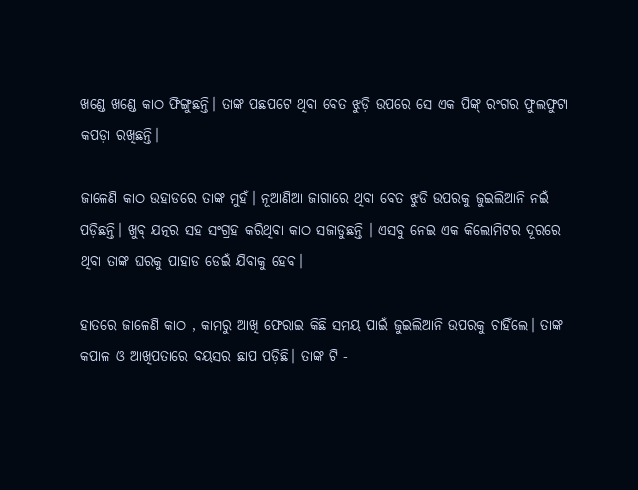ଖଣ୍ଡେ ଖଣ୍ଡେ କାଠ ଫିଙ୍ଗୁଛନ୍ତି। ତାଙ୍କ ପଛପଟେ ଥିବା ବେତ ଝୁଡ଼ି ଉପରେ ସେ ଏକ ପିଙ୍କ୍ ରଂଗର ଫୁଲଫୁଟା କପଡ଼ା ରଖିଛନ୍ତି।

ଜାଳେଣି କାଠ ଉହାଡରେ ତାଙ୍କ ମୁହଁ। ନୂଆଣିଆ ଜାଗାରେ ଥିବା ବେତ ଝୁଡି ଉପରକୁ ଜୁଇଲିଆନି ନଇଁ ପଡ଼ିଛନ୍ତି। ଖୁବ୍ ଯତ୍ନର ସହ ସଂଗ୍ରହ କରିଥିବା କାଠ ସଜାଡୁଛନ୍ତି । ଏସବୁ ନେଇ ଏକ କିଲୋମିଟର ଦୂରରେ ଥିବା ତାଙ୍କ ଘରକୁ ପାହାଡ ଡେଇଁ ଯିବାକୁ ହେବ।

ହାତରେ ଜାଳେଣି କାଠ , କାମରୁ ଆଖି ଫେରାଇ କିଛି ସମୟ ପାଇଁ ଜୁଇଲିଆନି ଉପରକୁ ଚାହିଁଲେ। ତାଙ୍କ କପାଳ ଓ ଆଖିପତାରେ ବୟସର ଛାପ ପଡ଼ିଛି। ତାଙ୍କ ଟି -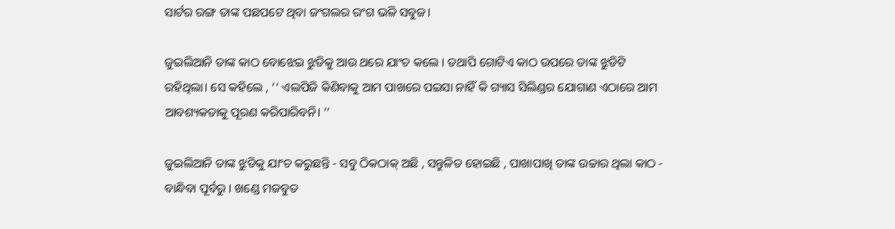ସାର୍ଟର ରଙ୍ଗ ତାଙ୍କ ପଛପଟେ ଥିବା ଜଂଗଲର ରଂଗ ଭଳି ସବୁଜ।

ଜୁଇଲିଆନି ତାଙ୍କ କାଠ ବୋଝେଇ ଝୁଡିକୁ ଆଉ ଥରେ ଯାଂଚ କଲେ । ତଥାପି ଗୋଟିଏ କାଠ ଉପରେ ତାଙ୍କ ଝୁଡିଟି ରହିଥିଲା। ସେ କହିଲେ , ‘‘ ଏଲପିଜି କିଣିବାକୁ ଆମ ପାଖରେ ପଇସା ନାହିଁ କି ଗ୍ୟାସ ସିଲିଣ୍ଡର ଯୋଗାଣ ଏଠାରେ ଆମ ଆବଶ୍ୟକତାକୁ ପୂରଣ କରିପାରିବନି। ’’

ଜୁଇଲିଆନି ତାଙ୍କ ଝୁଡିକୁ ଯାଂଚ କରୁଛନ୍ତି - ସବୁ ଠିକଠାକ୍ ଅଛି , ସନ୍ତୁଳିତ ହୋଇଛି , ପାଖାପାଖି ତାଙ୍କ ଉଚ୍ଚାର ଥିଲା କାଠ - ବାନ୍ଧିବା ପୂର୍ବରୁ । ଖଣ୍ଡେ ମଜବୁତ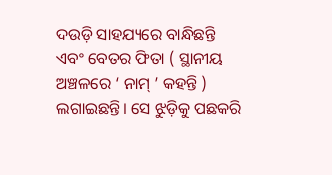ଦଉଡ଼ି ସାହଯ୍ୟରେ ବାନ୍ଧିଛନ୍ତି ଏବଂ ବେତର ଫିତା ( ସ୍ଥାନୀୟ ଅଞ୍ଚଳରେ ‘ ନାମ୍ ’ କହନ୍ତି ) ଲଗାଇଛନ୍ତି। ସେ ଝୁଡ଼ିକୁ ପଛକରି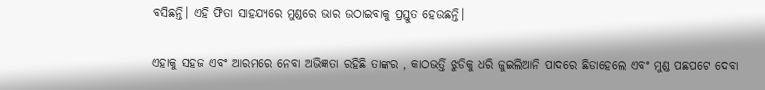ବସିଛନ୍ତି। ଏହି ଫିତା ସାହଯ୍ୟରେ ମୁଣ୍ଡରେ ଭାର ଉଠାଇବାକୁ ପ୍ରସ୍ତୁତ ହେଉଛନ୍ତି।

ଏହାକୁ ସହଜ ଏବଂ ଆରମରେ ନେବା ଅଭିଜ୍ଞତା ରହିଛି ତାଙ୍କର , କାଠଭର୍ତ୍ତି ଝୁଡିକୁ ଧରି ଜୁଇଲିଆନି ପାଦରେ ଛିଡାହେଲେ ଏବଂ ମୁଣ୍ଡ ପଛପଟେ ଦେବା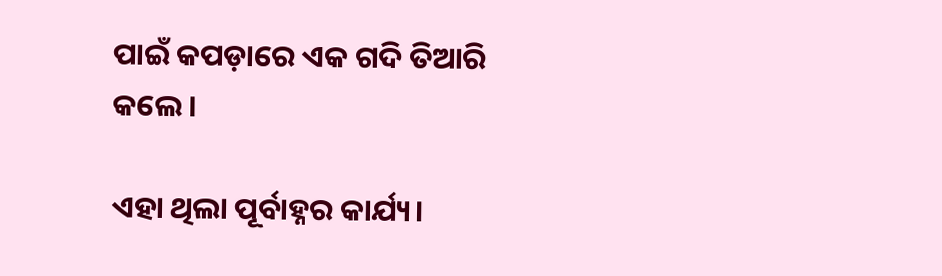ପାଇଁ କପଡ଼ାରେ ଏକ ଗଦି ତିଆରି କଲେ।

ଏହା ଥିଲା ପୂର୍ବାହ୍ନର କାର୍ଯ୍ୟ।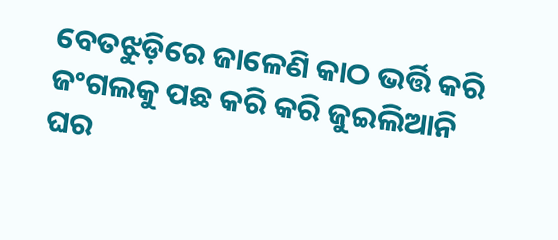ବେତଝୁଡ଼ିରେ ଜାଳେଣି କାଠ ଭର୍ତ୍ତି କରି ଜଂଗଲକୁ ପଛ କରି କରି ଜୁଇଲିଆନି ଘର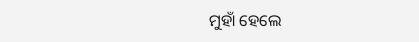ମୁହାଁ ହେଲେ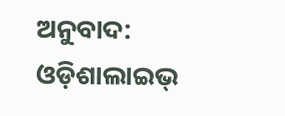ଅନୁବାଦ: ଓଡ଼ିଶାଲାଇଭ୍